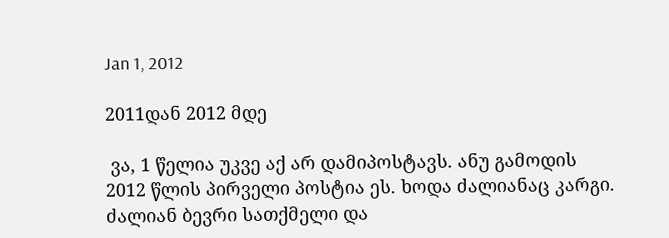Jan 1, 2012

2011დან 2012 მდე

 ვა, 1 წელია უკვე აქ არ დამიპოსტავს. ანუ გამოდის 2012 წლის პირველი პოსტია ეს. ხოდა ძალიანაც კარგი. ძალიან ბევრი სათქმელი და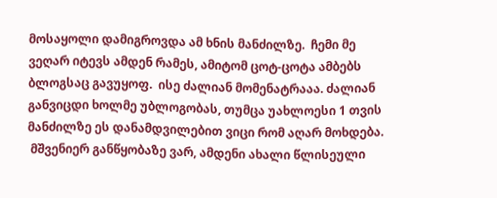მოსაყოლი დამიგროვდა ამ ხნის მანძილზე.  ჩემი მე ვეღარ იტევს ამდენ რამეს, ამიტომ ცოტ-ცოტა ამბებს ბლოგსაც გავუყოფ.  ისე ძალიან მომენატრააა. ძალიან განვიცდი ხოლმე უბლოგობას, თუმცა უახლოესი 1 თვის მანძილზე ეს დანამდვილებით ვიცი რომ აღარ მოხდება.
 მშვენიერ განწყობაზე ვარ, ამდენი ახალი წლისეული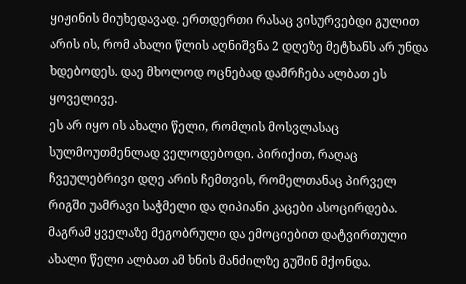ყიჟინის მიუხედავად. ერთდერთი რასაც ვისურვებდი გულით არის ის, რომ ახალი წლის აღნიშვნა 2 დღეზე მეტხანს არ უნდა ხდებოდეს. დაე მხოლოდ ოცნებად დამრჩება ალბათ ეს ყოველივე.
ეს არ იყო ის ახალი წელი, რომლის მოსვლასაც სულმოუთმენლად ველოდებოდი. პირიქით, რაღაც ჩვეულებრივი დღე არის ჩემთვის, რომელთანაც პირველ რიგში უამრავი საჭმელი და ღიპიანი კაცები ასოცირდება.
მაგრამ ყველაზე მეგობრული და ემოციებით დატვირთული ახალი წელი ალბათ ამ ხნის მანძილზე გუშინ მქონდა.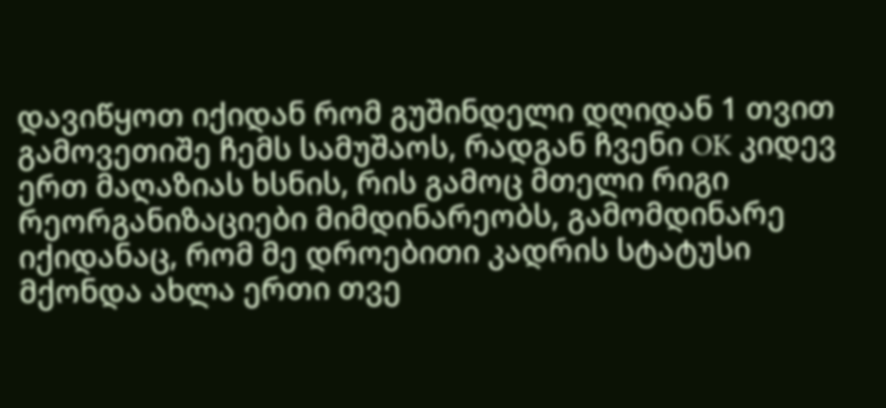დავიწყოთ იქიდან რომ გუშინდელი დღიდან 1 თვით გამოვეთიშე ჩემს სამუშაოს, რადგან ჩვენი OK კიდევ ერთ მაღაზიას ხსნის, რის გამოც მთელი რიგი რეორგანიზაციები მიმდინარეობს, გამომდინარე იქიდანაც, რომ მე დროებითი კადრის სტატუსი მქონდა ახლა ერთი თვე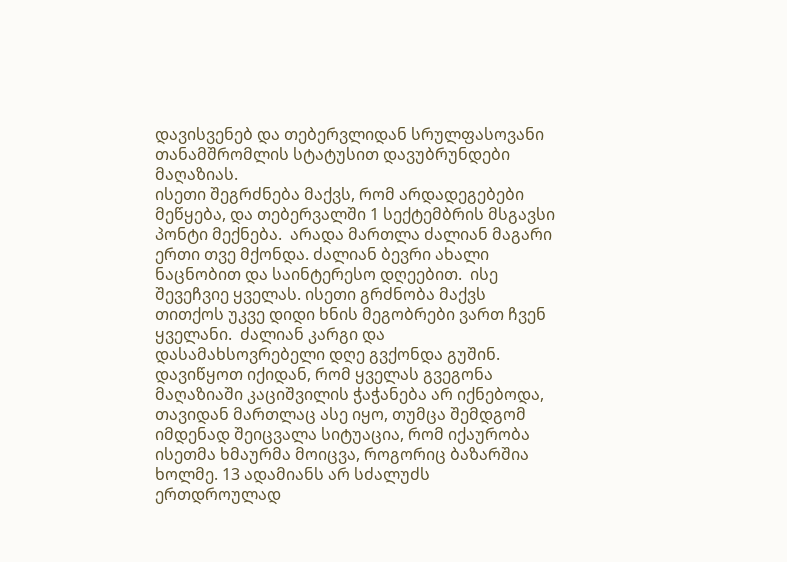დავისვენებ და თებერვლიდან სრულფასოვანი თანამშრომლის სტატუსით დავუბრუნდები მაღაზიას.
ისეთი შეგრძნება მაქვს, რომ არდადეგებები მეწყება, და თებერვალში 1 სექტემბრის მსგავსი პონტი მექნება.  არადა მართლა ძალიან მაგარი ერთი თვე მქონდა. ძალიან ბევრი ახალი ნაცნობით და საინტერესო დღეებით.  ისე შევეჩვიე ყველას. ისეთი გრძნობა მაქვს თითქოს უკვე დიდი ხნის მეგობრები ვართ ჩვენ ყველანი.  ძალიან კარგი და დასამახსოვრებელი დღე გვქონდა გუშინ.
დავიწყოთ იქიდან, რომ ყველას გვეგონა მაღაზიაში კაციშვილის ჭაჭანება არ იქნებოდა, თავიდან მართლაც ასე იყო, თუმცა შემდგომ იმდენად შეიცვალა სიტუაცია, რომ იქაურობა ისეთმა ხმაურმა მოიცვა, როგორიც ბაზარშია ხოლმე. 13 ადამიანს არ სძალუძს ერთდროულად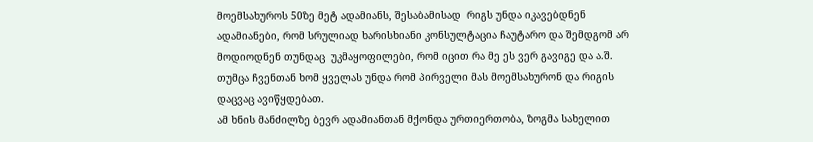მოემსახუროს 50ზე მეტ ადამიანს, შესაბამისად  რიგს უნდა იკავებდნენ ადამიანები, რომ სრულიად ხარისხიანი კონსულტაცია ჩაუტარო და შემდგომ არ მოდიოდნენ თუნდაც  უკმაყოფილები, რომ იცით რა მე ეს ვერ გავიგე და ა.შ. თუმცა ჩვენთან ხომ ყველას უნდა რომ პირველი მას მოემსახურონ და რიგის დაცვაც ავიწყდებათ.
ამ ხნის მანძილზე ბევრ ადამიანთან მქონდა ურთიერთობა, ზოგმა სახელით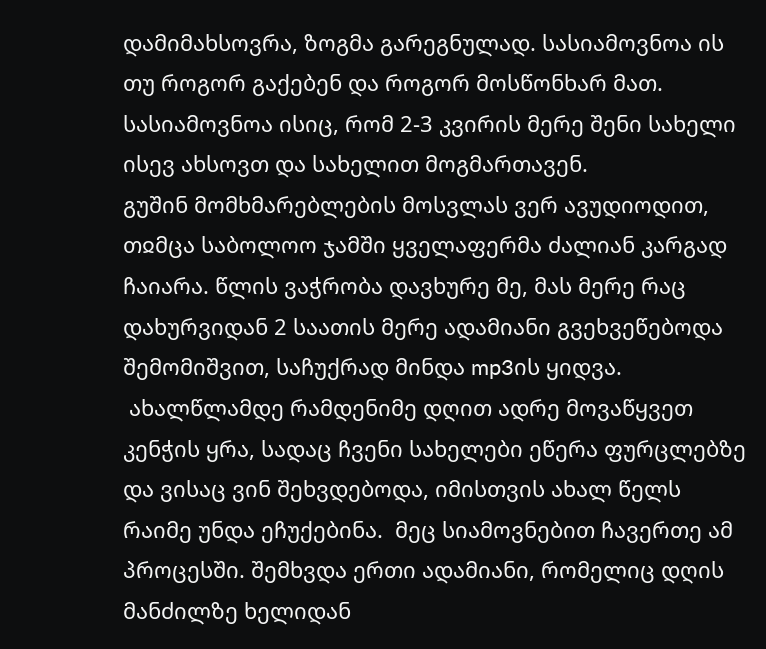დამიმახსოვრა, ზოგმა გარეგნულად. სასიამოვნოა ის თუ როგორ გაქებენ და როგორ მოსწონხარ მათ. სასიამოვნოა ისიც, რომ 2-3 კვირის მერე შენი სახელი ისევ ახსოვთ და სახელით მოგმართავენ.
გუშინ მომხმარებლების მოსვლას ვერ ავუდიოდით, თჲმცა საბოლოო ჯამში ყველაფერმა ძალიან კარგად ჩაიარა. წლის ვაჭრობა დავხურე მე, მას მერე რაც დახურვიდან 2 საათის მერე ადამიანი გვეხვეწებოდა შემომიშვით, საჩუქრად მინდა mp3ის ყიდვა.
 ახალწლამდე რამდენიმე დღით ადრე მოვაწყვეთ კენჭის ყრა, სადაც ჩვენი სახელები ეწერა ფურცლებზე და ვისაც ვინ შეხვდებოდა, იმისთვის ახალ წელს რაიმე უნდა ეჩუქებინა.  მეც სიამოვნებით ჩავერთე ამ პროცესში. შემხვდა ერთი ადამიანი, რომელიც დღის მანძილზე ხელიდან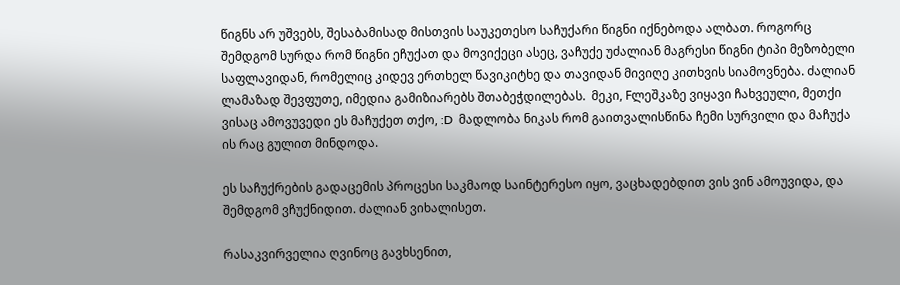წიგნს არ უშვებს, შესაბამისად მისთვის საუკეთესო საჩუქარი წიგნი იქნებოდა ალბათ. როგორც შემდგომ სურდა რომ წიგნი ეჩუქათ და მოვიქეცი ასეც, ვაჩუქე უძალიან მაგრესი წიგნი ტიპი მეზობელი საფლავიდან, რომელიც კიდევ ერთხელ წავიკიტხე და თავიდან მივიღე კითხვის სიამოვნება. ძალიან ლამაზად შევფუთე, იმედია გამიზიარებს შთაბეჭდილებას.  მეკი, Fლეშკაზე ვიყავი ჩახვეული, მეთქი ვისაც ამოვუვედი ეს მაჩუქეთ თქო, :D  მადლობა ნიკას რომ გაითვალისწინა ჩემი სურვილი და მაჩუქა ის რაც გულით მინდოდა.

ეს საჩუქრების გადაცემის პროცესი საკმაოდ საინტერესო იყო, ვაცხადებდით ვის ვინ ამოუვიდა, და შემდგომ ვჩუქნიდით. ძალიან ვიხალისეთ.

რასაკვირველია ღვინოც გავხსენით,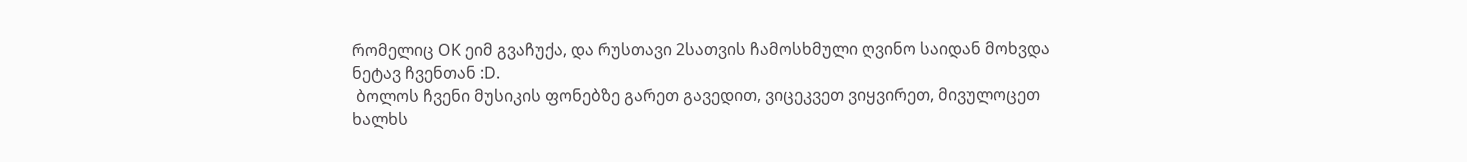რომელიც OK ეიმ გვაჩუქა, და რუსთავი 2სათვის ჩამოსხმული ღვინო საიდან მოხვდა ნეტავ ჩვენთან :D.
 ბოლოს ჩვენი მუსიკის ფონებზე გარეთ გავედით, ვიცეკვეთ ვიყვირეთ, მივულოცეთ ხალხს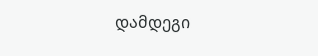დამდეგი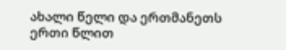ახალი წელი და ერთმანეთს ერთი წლით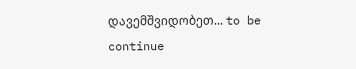დავემშვიდობეთ... to be continue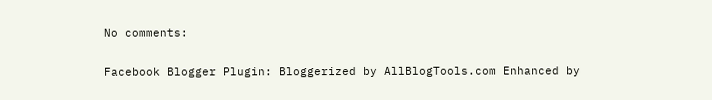No comments:

Facebook Blogger Plugin: Bloggerized by AllBlogTools.com Enhanced by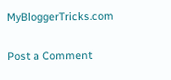MyBloggerTricks.com

Post a Comment